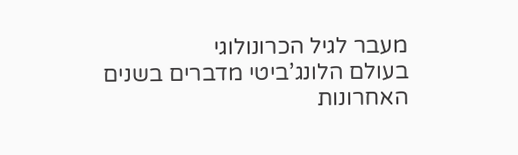מעבר לגיל הכרונולוגי
בעולם הלונג’ביטי מדברים בשנים האחרונות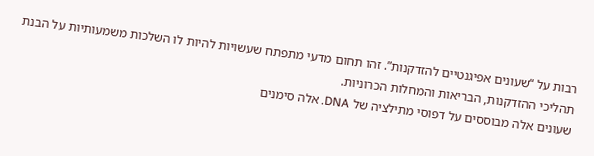רבות על “שעונים אפיגנטיים להזדקנות”. זהו תחום מדעי מתפתח שעשויות להיות לו השלכות משמעותיות על הבנת תהליכי ההזדקנות, הבריאות והמחלות הכרוניות.
שעונים אלה מבוססים על דפוסי מתילציה של DNA. אלה סימנים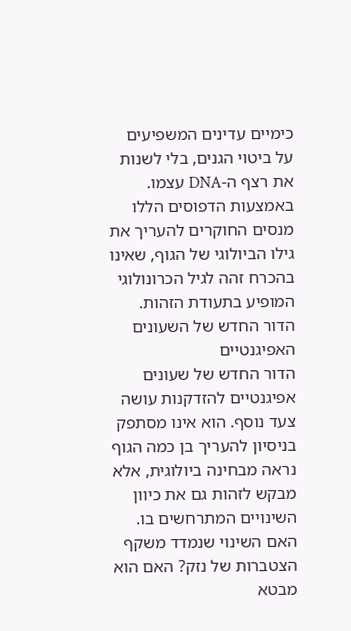כימיים עדינים המשפיעים על ביטוי הגנים, בלי לשנות את רצף ה-DNA עצמו. באמצעות הדפוסים הללו מנסים החוקרים להעריך את גילו הביולוגי של הגוף, שאינו בהכרח זהה לגיל הכרונולוגי המופיע בתעודת הזהות.
הדור החדש של השעונים האפיגנטיים
הדור החדש של שעונים אפיגנטיים להזדקנות עושה צעד נוסף. הוא אינו מסתפק בניסיון להעריך בן כמה הגוף נראה מבחינה ביולוגית, אלא מבקש לזהות גם את כיוון השינויים המתרחשים בו.
האם השינוי שנמדד משקף הצטברות של נזק? האם הוא מבטא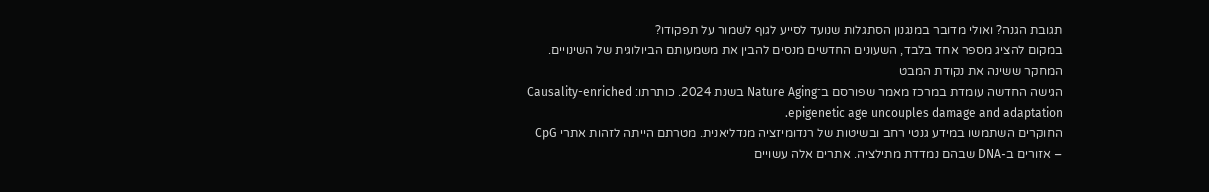תגובת הגנה? ואולי מדובר במנגנון הסתגלות שנועד לסייע לגוף לשמור על תפקודו?
במקום להציג מספר אחד בלבד, השעונים החדשים מנסים להבין את משמעותם הביולוגית של השינויים.
המחקר ששינה את נקודת המבט
הגישה החדשה עומדת במרכז מאמר שפורסם ב־Nature Aging בשנת 2024. כותרתו: Causality-enriched epigenetic age uncouples damage and adaptation.
החוקרים השתמשו במידע גנטי רחב ובשיטות של רנדומיזציה מנדליאנית. מטרתם הייתה לזהות אתרי CpG – אזורים ב-DNA שבהם נמדדת מתילציה. אתרים אלה עשויים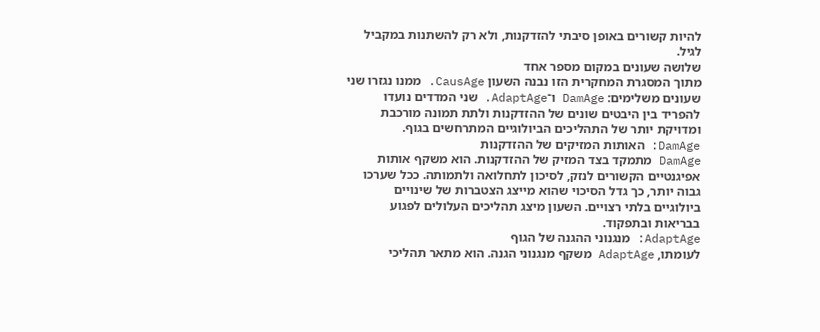להיות קשורים באופן סיבתי להזדקנות, ולא רק להשתנות במקביל לגיל.
שלושה שעונים במקום מספר אחד
מתוך המסגרת המחקרית הזו נבנה השעון CausAge. ממנו נגזרו שני שעונים משלימים: DamAge ו־AdaptAge. שני המדדים נועדו להפריד בין היבטים שונים של ההזדקנות ולתת תמונה מורכבת ומדויקת יותר של התהליכים הביולוגיים המתרחשים בגוף.
DamAge: האותות המזיקים של ההזדקנות
DamAge מתמקד בצד המזיק של ההזדקנות. הוא משקף אותות אפיגנטיים הקשורים לנזק, לסיכון לתחלואה ולתמותה. ככל שערכו גבוה יותר, כך גדל הסיכוי שהוא מייצג הצטברות של שינויים ביולוגיים בלתי רצויים. השעון מיצג תהליכים העלולים לפגוע בבריאות ובתפקוד.
AdaptAge: מנגנוני ההגנה של הגוף
לעומתו, AdaptAge משקף מנגנוני הגנה. הוא מתאר תהליכי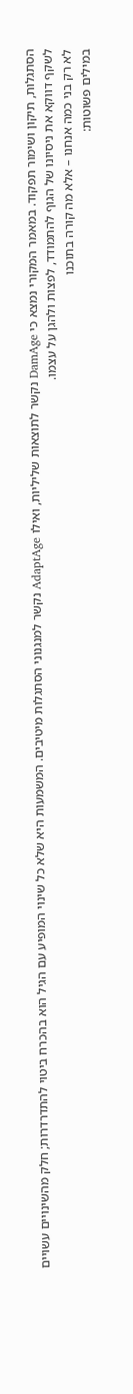הסתגלות, תיקון ושימור תפקוד. במאמר המקורי נמצא כי DamAge נקשר לתוצאות שליליות, ואילו AdaptAge נקשר למנגנוני הסתגלות מיטיבים. המשמעות היא שלא כל שינוי המופיע עם הגיל הוא בהכרח ביטוי להתדרדרות; חלק מהשינויים עשויים לשקף דווקא את ניסיונו של הגוף להתמודד, לפצות ולהגן על עצמו.
לא רק בני כמה אנחנו – אלא מה קורה בתוכנו
במילים פשוטות: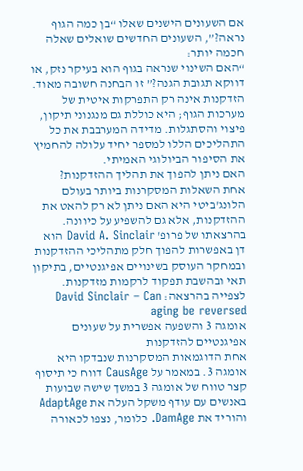אם השעונים הישנים שאלו “בן כמה הגוף נראה?”, השעונים החדשים שואלים שאלה חכמה יותר:
“האם השינוי שנראה בגוף הוא בעיקר נזק, או דווקא תגובת הגנה?” זו הבחנה חשובה מאוד. הזדקנות אינה רק התפרקות איטית של מערכות הגוף; היא כוללת גם מנגנוני תיקון, פיצוי והסתגלות. מדידה המערבבת את כל התהליכים הללו למספר יחיד עלולה להחמיץ את הסיפור הביולוגי האמיתי.
האם ניתן להפוך את תהליך ההזדקנות?
אחת השאלות המסקרנות ביותר בעולם הלונג'ביטי היא האם ניתן לא רק להאט את ההזדקנות, אלא גם להשפיע על כיוונה. בהרצאתו של פרופ' David A. Sinclair הוא דן באפשרות להפוך חלק מתהליכי ההזדקנות ובמחקר העוסק בשינויים אפיגנטיים, בתיקון תאי ובהשבת תפקוד לרקמות מזדקנות.
לצפייה בהרצאה: David Sinclair – Can aging be reversed
אומגה 3 והשפעה אפשרית על שעונים אפיגנטיים להזדקנות
אחת הדוגמאות המסקרנות שנבדקו היא אומגה 3. במאמר על CausAge דווח כי תיסוף קצר טווח של אומגה 3 במשך שישה שבועות באנשים עם עודף משקל העלה את AdaptAge והוריד את DamAge. כלומר, נצפו לכאורה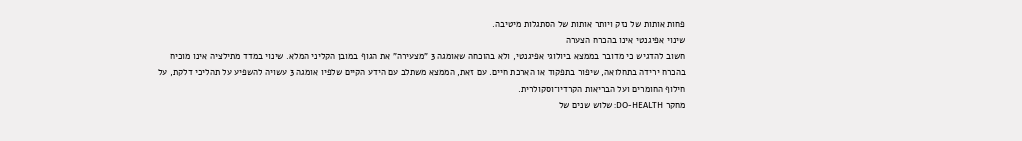פחות אותות של נזק ויותר אותות של הסתגלות מיטיבה.
שינוי אפיגנטי אינו בהכרח הצערה
חשוב להדגיש כי מדובר בממצא ביולוגי אפיגנטי, ולא בהוכחה שאומגה 3 "מצעירה" את הגוף במובן הקליני המלא. שינוי במדד מתילציה אינו מוכיח בהכרח ירידה בתחלואה, שיפור בתפקוד או הארכת חיים. עם זאת, הממצא משתלב עם הידע הקיים שלפיו אומגה 3 עשויה להשפיע על תהליכי דלקת, על חילוף החומרים ועל הבריאות הקרדיו־וסקולרית.
מחקר DO-HEALTH: שלוש שנים של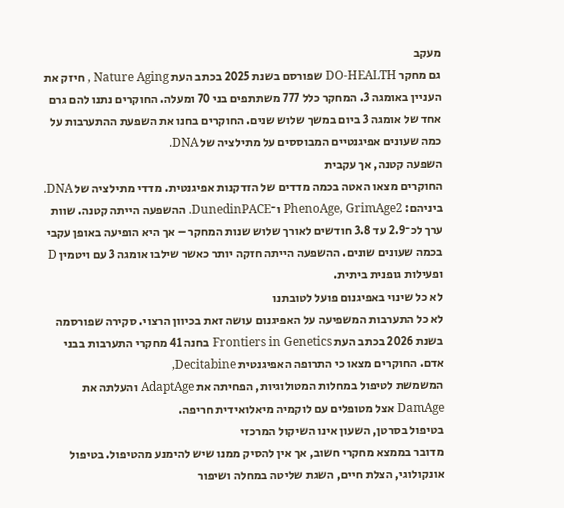מעקב
גם מחקר DO-HEALTH שפורסם בשנת 2025 בכתב העת Nature Aging , חיזק את העניין באומגה 3. המחקר כלל 777 משתתפים בני 70 ומעלה. החוקרים נתנו להם גרם אחד של אומגה 3 ביום במשך שלוש שנים. החוקרים בחנו את השפעת ההתערבות על כמה שעונים אפיגנטיים המבוססים על מתילציה של DNA.
השפעה קטנה, אך עקבית
החוקרים מצאו האטה בכמה מדדים של הזדקנות אפיגנטית. מדדי מתילציה של DNA. ביניהם: PhenoAge, GrimAge2 ו־DunedinPACE. ההשפעה הייתה קטנה. שוות ערך לכ־2.9 עד 3.8 חודשים לאורך שלוש שנות המחקר – אך היא הופיעה באופן עקבי בכמה שעונים שונים. ההשפעה הייתה חזקה יותר כאשר שילבו אומגה 3 עם ויטמין D ופעילות גופנית ביתית.
לא כל שינוי באפיגנום פועל לטובתנו
לא כל התערבות המשפיעה על האפיגנום עושה זאת בכיוון הרצוי. סקירה שפורסמה בשנת 2026 בכתב העת Frontiers in Genetics בחנה 41 מחקרי התערבות בבני אדם. החוקרים מצאו כי התרופה האפיגנטית Decitabine,
המשמשת לטיפול במחלות המטולוגיות, הפחיתה את AdaptAge והעלתה את DamAge אצל מטופלים עם לוקמיה מיאלואידית חריפה.
בטיפול בסרטן, השעון אינו השיקול המרכזי
מדובר בממצא מחקרי חשוב, אך אין להסיק ממנו שיש להימנע מהטיפול. בטיפול אונקולוגי, הצלת חיים, השגת שליטה במחלה ושיפור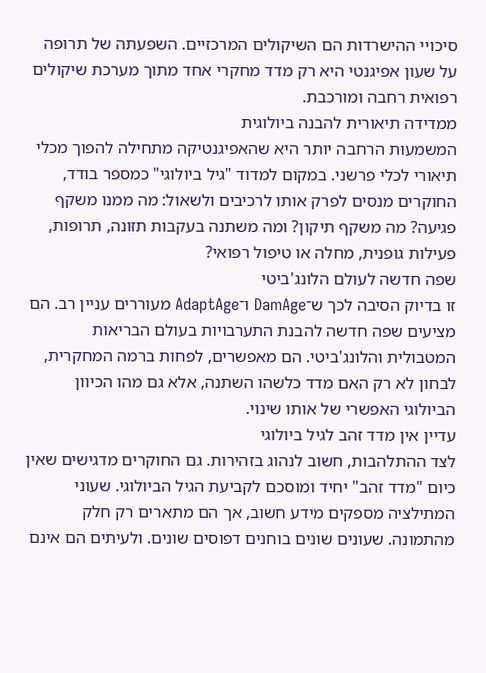סיכויי ההישרדות הם השיקולים המרכזיים. השפעתה של תרופה על שעון אפיגנטי היא רק מדד מחקרי אחד מתוך מערכת שיקולים רפואית רחבה ומורכבת.
ממדידה תיאורית להבנה ביולוגית
המשמעות הרחבה יותר היא שהאפיגנטיקה מתחילה להפוך מכלי תיאורי לכלי פרשני. במקום למדוד "גיל ביולוגי" כמספר בודד, החוקרים מנסים לפרק אותו לרכיבים ולשאול: מה ממנו משקף פגיעה? מה משקף תיקון? ומה משתנה בעקבות תזונה, תרופות, פעילות גופנית, מחלה או טיפול רפואי?
שפה חדשה לעולם הלונג'ביטי
זו בדיוק הסיבה לכך ש־DamAge ו־AdaptAge מעוררים עניין רב. הם מציעים שפה חדשה להבנת התערבויות בעולם הבריאות המטבולית והלונג'ביטי. הם מאפשרים, לפחות ברמה המחקרית, לבחון לא רק האם מדד כלשהו השתנה, אלא גם מהו הכיוון הביולוגי האפשרי של אותו שינוי.
עדיין אין מדד זהב לגיל ביולוגי
לצד ההתלהבות, חשוב לנהוג בזהירות. גם החוקרים מדגישים שאין כיום "מדד זהב" יחיד ומוסכם לקביעת הגיל הביולוגי. שעוני המתילציה מספקים מידע חשוב, אך הם מתארים רק חלק מהתמונה. שעונים שונים בוחנים דפוסים שונים. ולעיתים הם אינם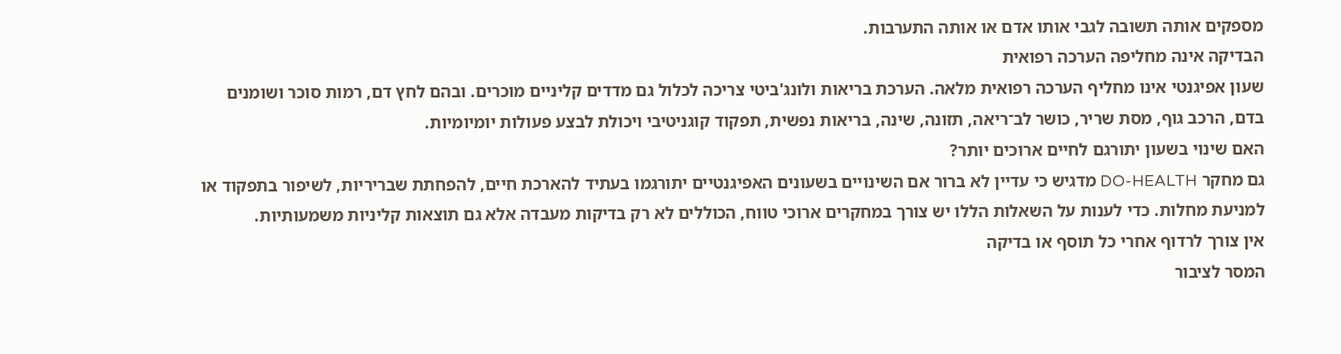מספקים אותה תשובה לגבי אותו אדם או אותה התערבות.
הבדיקה אינה מחליפה הערכה רפואית
שעון אפיגנטי אינו מחליף הערכה רפואית מלאה. הערכת בריאות ולונג'ביטי צריכה לכלול גם מדדים קליניים מוכרים. ובהם לחץ דם, רמות סוכר ושומנים בדם, הרכב גוף, מסת שריר, כושר לב־ריאה, תזונה, שינה, בריאות נפשית, תפקוד קוגניטיבי ויכולת לבצע פעולות יומיומיות.
האם שינוי בשעון יתורגם לחיים ארוכים יותר?
גם מחקר DO-HEALTH מדגיש כי עדיין לא ברור אם השינויים בשעונים האפיגנטיים יתורגמו בעתיד להארכת חיים, להפחתת שבריריות, לשיפור בתפקוד או למניעת מחלות. כדי לענות על השאלות הללו יש צורך במחקרים ארוכי טווח, הכוללים לא רק בדיקות מעבדה אלא גם תוצאות קליניות משמעותיות.
אין צורך לרדוף אחרי כל תוסף או בדיקה
המסר לציבור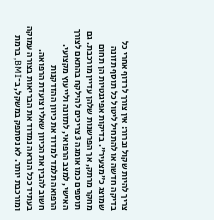צריך להיות שקול וברור: אין צורך לרדוף אחרי כל בדיקה חדשה או להתחיל ליטול כל תוסף תזונה שמוצג כ"מצעיר". בדיקות אפיגנטיות הן תחום מחקר מרתק, אך הפרשנות שלהן עדיין מורכבת. גם תוספים כמו אומגה 3 צריכים להילקח בהתאם לצורך האישי, למצב הרפואי, לתזונה ולייעוץ מקצועי.
הרפואה תלמד למדוד את כיוון ההזדקנות
חשוב להבין את הכיוון שאליו צועדת הרפואה. בעתיד ככל הנראה נמדוד את הבריאות בצורה עמוקה ומורכבת יותר. לא נסתפק במשקל, ב־BMI, ברמת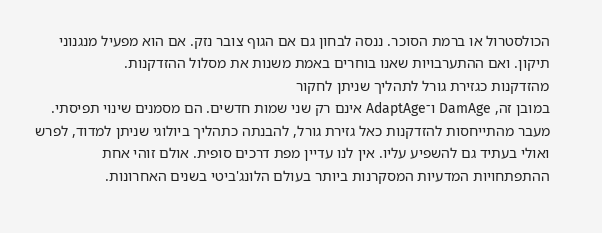הכולסטרול או ברמת הסוכר. ננסה לבחון גם אם הגוף צובר נזק. אם הוא מפעיל מנגנוני תיקון. ואם ההתערבויות שאנו בוחרים באמת משנות את מסלול ההזדקנות.
מהזדקנות כגזירת גורל לתהליך שניתן לחקור
במובן זה, DamAge ו־AdaptAge אינם רק שני שמות חדשים. הם מסמנים שינוי תפיסתי. מעבר מהתייחסות להזדקנות כאל גזירת גורל, להבנתה כתהליך ביולוגי שניתן למדוד, לפרש ואולי בעתיד גם להשפיע עליו. אין לנו עדיין מפת דרכים סופית. אולם זוהי אחת ההתפתחויות המדעיות המסקרנות ביותר בעולם הלונג'ביטי בשנים האחרונות.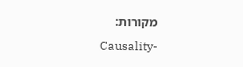מקורות:
Causality-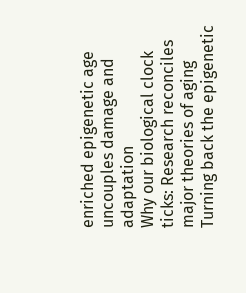enriched epigenetic age uncouples damage and adaptation
Why our biological clock ticks: Research reconciles major theories of aging
Turning back the epigenetic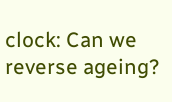clock: Can we reverse ageing?